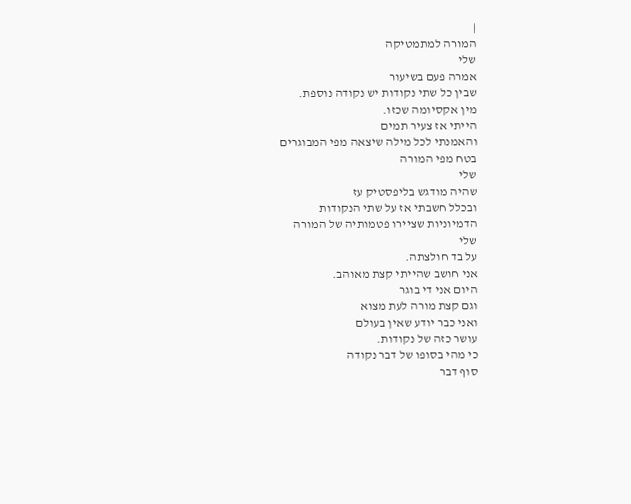|
המורה למתמטיקה
שלי
אמרה פעם בשיעור
שבין כל שתי נקודות יש נקודה נוספת.
מין אקסיומה שכזו.
הייתי אז צעיר תמים
והאמנתי לכל מילה שיצאה מפי המבוגרים
בטח מפי המורה
שלי
שהיה מודגש בליפסטיק עז
ובכלל חשבתי אז על שתי הנקודות
הדמיוניות שציירו פטמותיה של המורה
שלי
על בד חולצתה.
אני חושב שהייתי קצת מאוהב.
היום אני די בוגר
וגם קצת מורה לעת מצוא
ואני כבר יודע שאין בעולם
עושר כזה של נקודות.
כי מהי בסופו של דבר נקודה
סוף דבר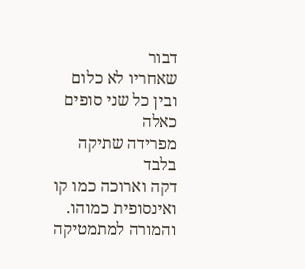דבור
שאחריו לא כלום
ובין כל שני סופים כאלה
מפרידה שתיקה
בלבד
דקה וארוכה כמו קו
ואינסופית כמוהו.
והמורה למתמטיקה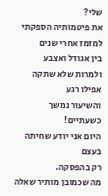שלי?
את פיטמותיה הספקתי
למזמז אחרי שנים
בין אגודל ואצבע
ולמרות שלא שתקה אפילו רגע
והשיעור נמשך כשעתיים!
היום אני יודע שחיתה בעצם
רק בהפסקה.
מה שכמובן מותיר שאלה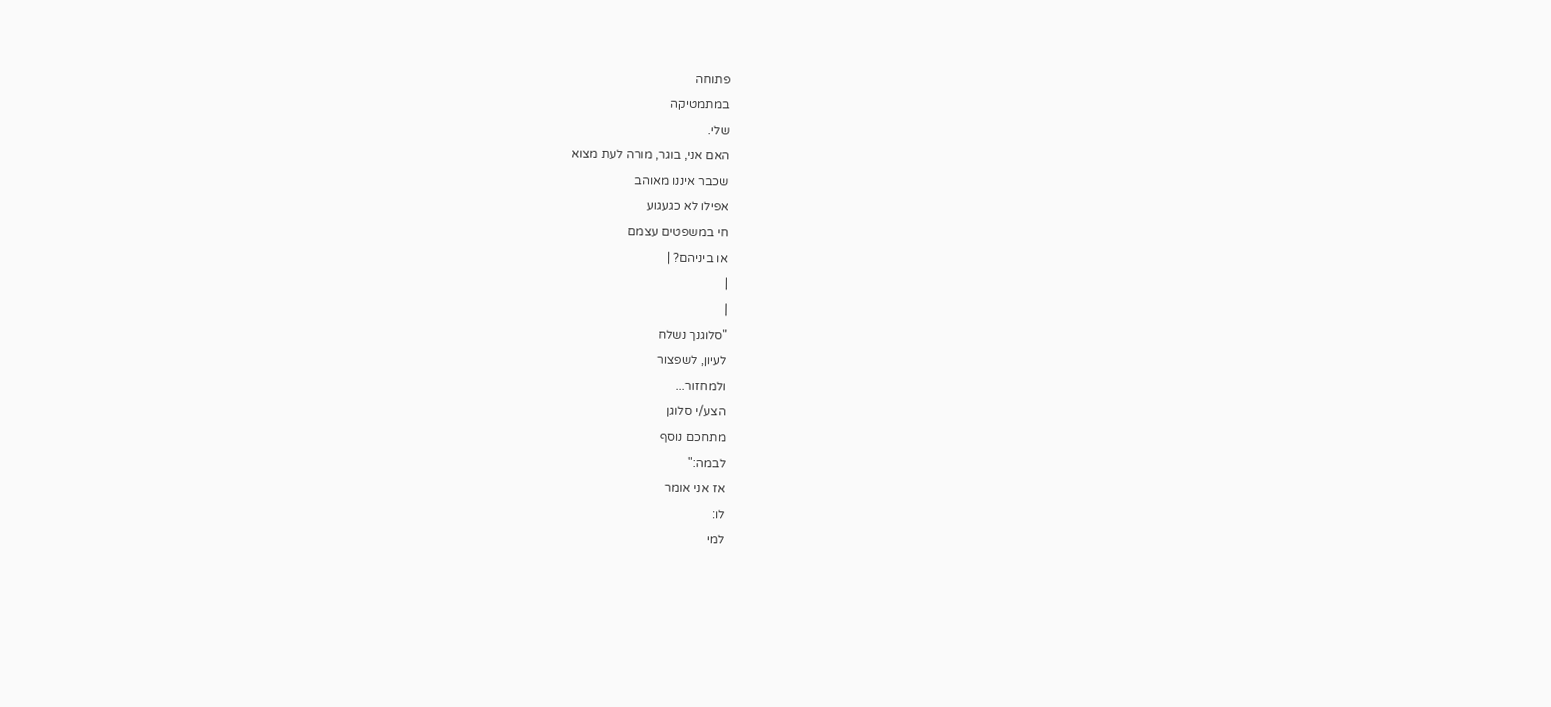פתוחה
במתמטיקה
שלי.
האם אני, בוגר, מורה לעת מצוא
שכבר איננו מאוהב
אפילו לא כגעגוע
חי במשפטים עצמם
או ביניהם? |
|
|
"סלוגנך נשלח
לעיון, לשפצור
ולמחזור...
הצע/י סלוגן
מתחכם נוסף
לבמה:"
אז אני אומר
לו:
למי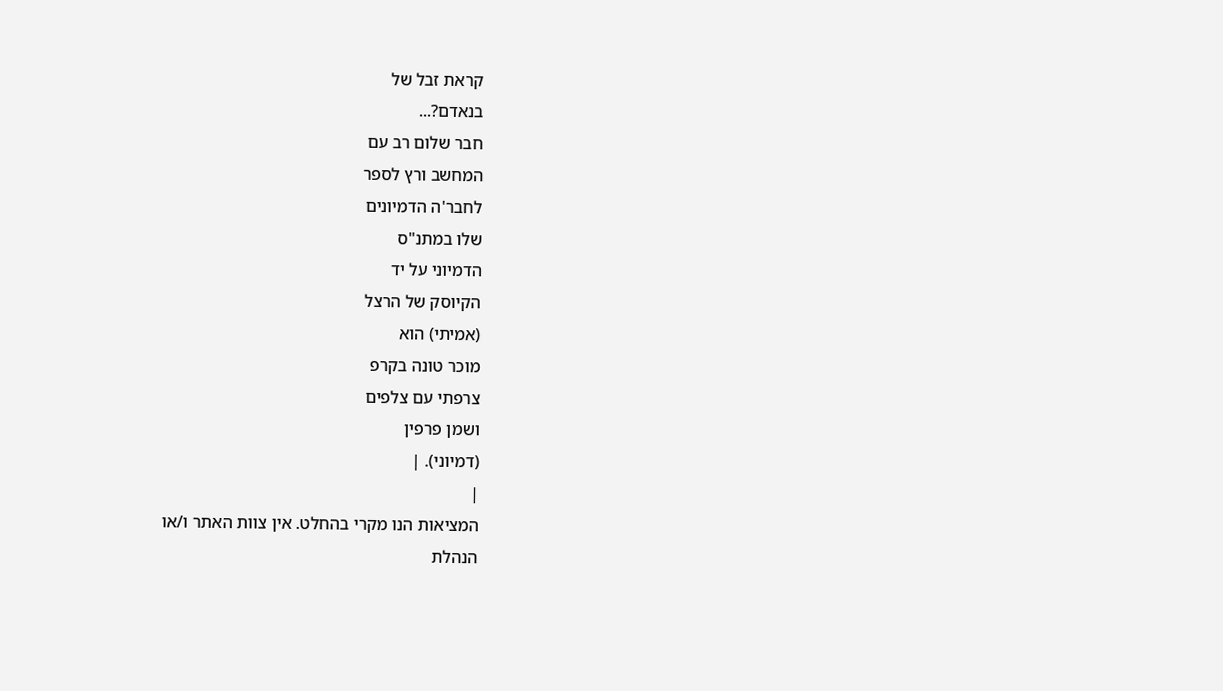קראת זבל של
בנאדם?...
חבר שלום רב עם
המחשב ורץ לספר
לחבר'ה הדמיונים
שלו במתנ"ס
הדמיוני על יד
הקיוסק של הרצל
(אמיתי) הוא
מוכר טונה בקרפ
צרפתי עם צלפים
ושמן פרפין
(דמיוני). |
|
המציאות הנו מקרי בהחלט. אין צוות האתר ו/או
הנהלת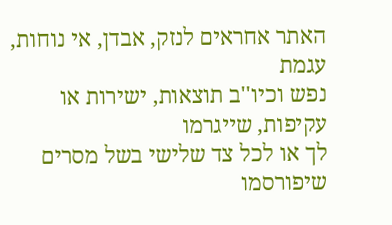האתר אחראים לנזק, אבדן, אי נוחות, עגמת
נפש וכיו''ב תוצאות, ישירות או עקיפות, שייגרמו
לך או לכל צד שלישי בשל מסרים שיפורסמו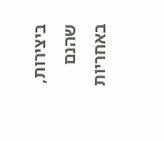ביצירות, שהנם באחריות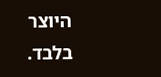היוצר בלבד.